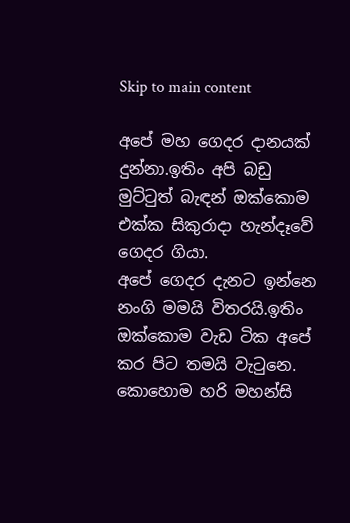Skip to main content

අපේ මහ ගෙදර දානයක් දුන්නා.ඉතිං අපි බඩු මුට්ටුත් බැඳන් ඔක්කොම එක්ක සිකුරාදා හැන්දෑවේ ගෙදර ගියා.
අපේ ගෙදර දැනට ඉන්නෙ නංගි මමයි විතරයි.ඉතිං ඔක්කොම වැඩ ටික අපේ කර පිට තමයි වැටුනෙ.
කොහොම හරි මහන්සි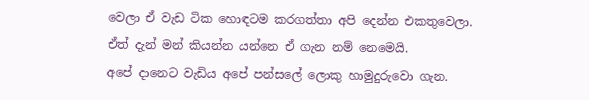වෙලා ඒ වැඩ ටික හොඳටම කරගත්තා අපි දෙන්න එකතුවෙලා.
ඒත් දැන් මන් කියන්න යන්නෙ ඒ ගැන නම් නෙමෙයි.
අපේ දානෙට වැඩිය අපේ පන්සලේ ලොකු හාමුදුරුවො ගැන.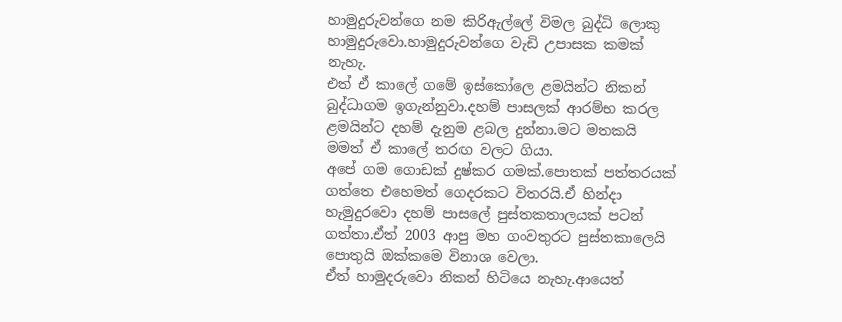හාමුදුරුවන්ගෙ නම කිරිඇල්ලේ විමල බුද්ධි ලොකු හාමුදුරුවො.හාමුදුරුවන්ගෙ වැඩි උපාසක කමක් නැහැ.
එත් ඒ කාලේ ගමේ ඉස්කෝලෙ ළමයින්ට නිකන් බුද්ධාගම ඉගැන්නුවා.දහම් පාසලක් ආරම්භ කරල ළමයින්ට දහම් දැනුම ළබල දුන්නා.මට මතකයි මමත් ඒ කාලේ තරඟ වලට ගියා.
අපේ ගම ගොඩක් දුෂ්කර ගමක්.පොතක් පත්තරයක් ගත්තෙ එහෙමත් ගෙදරකට විතරයි.ඒ හින්දා හැමුදුරවො දහම් පාසලේ පුස්තකතාලයක් පටන් ගත්තා.ඒත් 2003 ආපු මහ ගංවතුරට පුස්තකාලෙයි පොතුයි ඔක්කමෙ විනාශ වෙලා.
ඒත් හාමුදරුවො නිකන් හිටියෙ නැහැ.ආයෙත්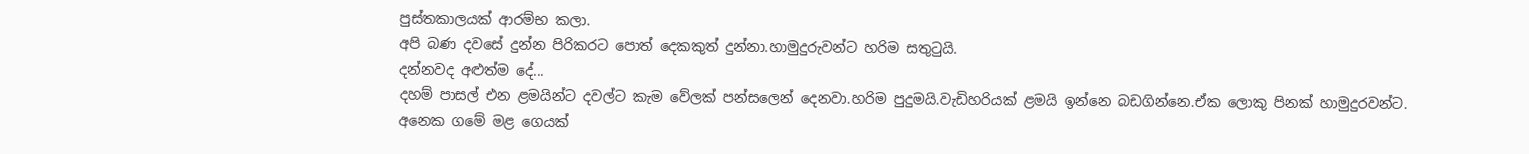පුස්තකාලයක් ආරම්භ කලා.
අපි බණ දවසේ දුන්න පිරිකරට පොත් දෙකකුත් දුන්නා.හාමුදුරුවන්ට හරිම සතුටුයි.
දන්නවද අළුත්ම දේ...
දහම් පාසල් එන ළමයින්ට දවල්ට කැම වේලක් පන්සලෙන් දෙනවා.හරිම පුදුමයි.වැඩිහරියක් ළමයි ඉන්නෙ බඩගින්නෙ.ඒක ලොකු පිනක් හාමුදුරවන්ට.
අනෙක ගමේ මළ ගෙයක්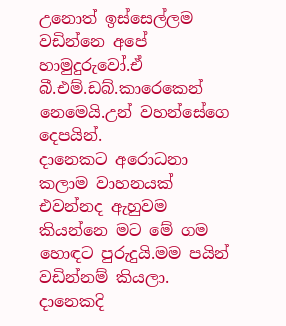උනොත් ඉස්සෙල්ලම වඩින්නෙ අපේ හාමුදුරුවෝ.ඒ බී.එම්.ඩබ්.කාරෙකෙන් නෙමෙයි.උන් වහන්සේගෙ දෙපයින්.
දානෙකට අරොධනා කලාම වාහනයක් එවන්නද ඇහුවම කියන්නෙ මට මේ ගම හොඳට පුරුදුයි.මම පයින් වඩින්නම් කියලා.
දානෙකදි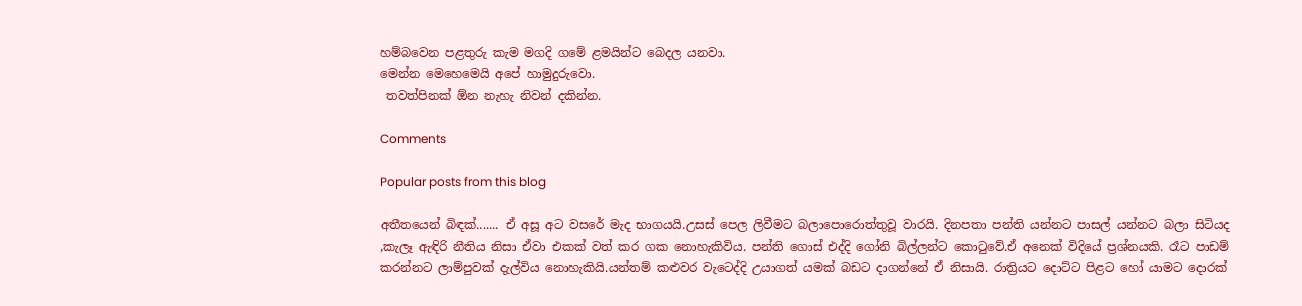හම්බවෙන පළතුරු කැම මගදි ගමේ ළමයින්ට බෙදල යනවා.
මෙන්න මෙහෙමෙයි අපේ හාමුදුරුවො.
 තවත්පිනක් ඕන නැහැ නිවන් දකින්න.

Comments

Popular posts from this blog

අතීතයෙන් බිඳක්....... ඒ අසූ අට වසරේ මැද භාගයයි.උසස් පෙල ලිවීමට බලාපොරොත්තුවූ වාරයි. දිනපතා පන්ති යන්නට පාසල් යන්නට බලා සිටියද ,කැලෑ ඇඳිරි නීතිය නිසා ඒවා එකක් වත් කර ගක නොහැකිවිය. පන්ති ගොස් එද්දි ගෝනි බිල්ලන්ට කොටුවේ.ඒ අනෙක් විදියේ ප්‍රශ්නයකි. රෑට පාඩම් කරන්නට ලාම්පුවක් දැල්විය නොහැකියි.යන්තම් කළුවර වැටෙද්දි උයාගත් යමක් බඩට දාගන්නේ ඒ නිසායි. රාත්‍රියට දොට්ට පිළට හෝ යාමට දොරක්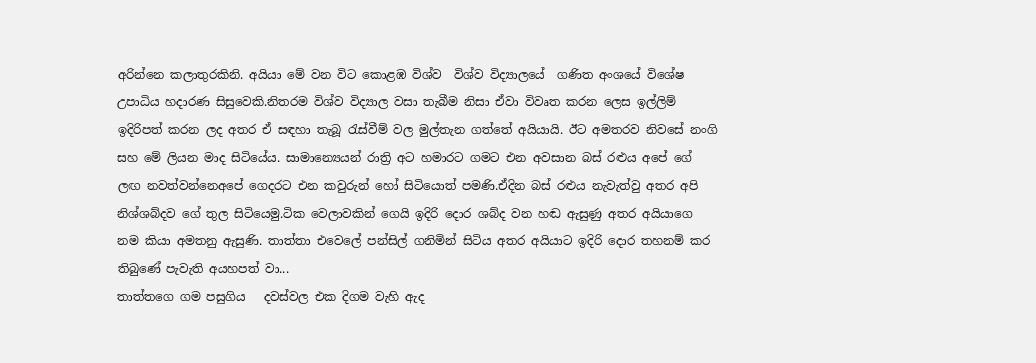අරින්නෙ කලාතුරකිනි. අයියා මේ වන විට කොළඹ විශ්ව  විශ්ව විද්‍යාලයේ  ගණිත අංශයේ විශේෂ උපාධිය හදාරණ සිසුවෙකි.නිතරම විශ්ව විද්‍යාල වසා තැබීම නිසා ඒවා විවෘත කරන ලෙස ඉල්ලිම් ඉදිරිපත් කරන ලද අතර ඒ සඳහා තැබූ රැස්වීම් වල මුල්තැන ගත්තේ අයියායි. ඊට අමතරව නිවසේ නංගි සහ මේ ලියන මාද සිටියේය. සාමාන්‍යෙයන් රාත්‍රි අට හමාරට ගමට එන අවසාන බස් රළුය අපේ ගේ ලඟ නවත්වන්නෙඅපේ ගෙදරට එන කවුරුන් හෝ සිටියොත් පමණි.ඒදින බස් රළුය නැවැත්වු අතර අපි නිශ්ශබ්දව ගේ තුල සිටියෙමු.ටික වෙලාවකින් ගෙයි ඉදිරි දොර ශබ්ද වන හඬ ඇසුණු අතර අයියාගෙ නම කියා අමතනු ඇසුණි. තාත්තා එවෙලේ පන්සිල් ගනිමින් සිටිය අතර අයියාට ඉදිරි දොර තහනම් කර තිබුණේ පැවැති අයහපත් වා...
තාත්තගෙ ගම පසුගිය   දවස්වල එක දිගම වැහි ඇද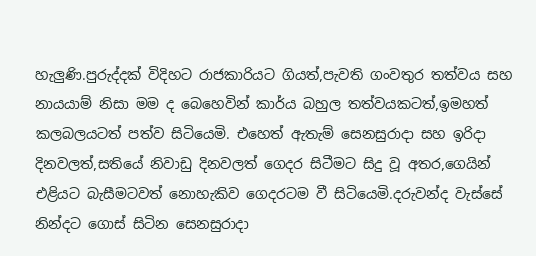හැලුණි.පුරුද්දක් විදිහට රාජකාරියට ගියත්,පැවති ගංවතුර තත්වය සහ නායයාම් නිසා මම ද බෙහෙවින් කාර්ය බහුල තත්වයකටත්,ඉමහත් කලබලයටත් පත්ව සිටියෙමි. එහෙත් ඇතැම් සෙනසුරාදා සහ ඉරිදා දිනවලත්,සතියේ නිවාඩු දිනවලත් ගෙදර සිටීමට සිදු වූ අතර,ගෙයින් එළියට බැසීමටවත් නොහැකිව ගෙදරටම වී සිටියෙමි.දරුවන්ද වැස්සේ නින්දට ගොස් සිටින සෙනසුරාදා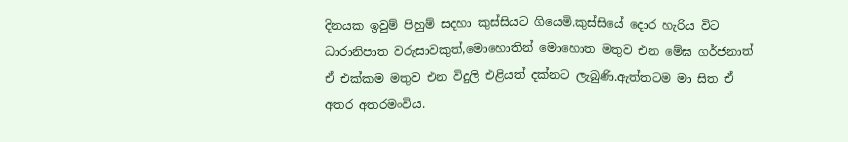දිනයක ඉවුම් පිහුම් සදහා කුස්සියට ගියෙමි.කුස්සියේ දොර හැරිය විට ධාරානිපාත වරුසාවකුත්,මොහොතින් මොහොත මතුව එන මේඝ ගර්ජනාත් ඒ එක්කම මතුව එන විදුලි එළියත් දක්නට ලැබුණි.ඇත්තටම මා සිත ඒ අතර අතරමංවිය.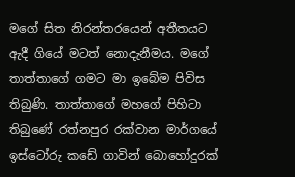මගේ සිත නිරන්තරයෙන් අතීතයට ඇදී ගියේ මටත් නොදැනීමය. මගේ තාත්තාගේ ගමට මා ඉබේම පිවිස තිබුණි. තාත්තාගේ මහගේ පිහිටා තිබුණේ රත්නපුර රක්වාන මාර්ගයේ ඉස්ටෝරු කඩේ ගාවින් බොහෝදුරක්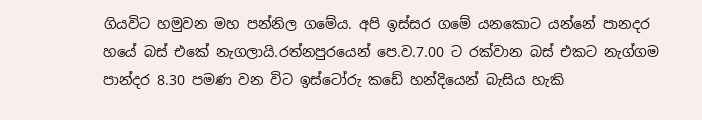ගියවිට හමුවන මහ පන්නිල ගමේය. අපි ඉස්සර ගමේ යනකොට යන්නේ පානදර හයේ බස් එකේ නැගලායි.රත්නපුරයෙන් පෙ.ව.7.00 ට රක්වාන බස් එකට නැග්ගම පාන්දර 8.30 පමණ වන විට ඉස්ටෝරු කඩේ හන්දියෙන් බැසිය හැකි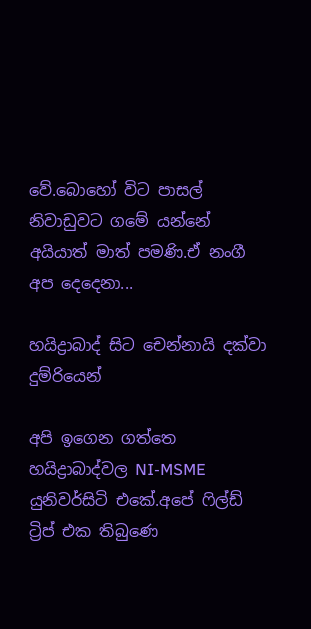වේ.බොහෝ විට පාසල් නිවාඩුවට ගමේ යන්නේ අයියාත් මාත් පමණි.ඒ නංගී අප දෙදෙනා...

හයිද්‍රාබාද් සිට චෙන්නායි දක්වා දුම්රියෙන්

අපි ඉගෙන ගත්තෙ හයිද්‍රාබාද්වල NI-MSME යුනිවර්සිටි එකේ.අපේ ෆිල්ඩ් ට්‍රිප් එක තිබුණෙ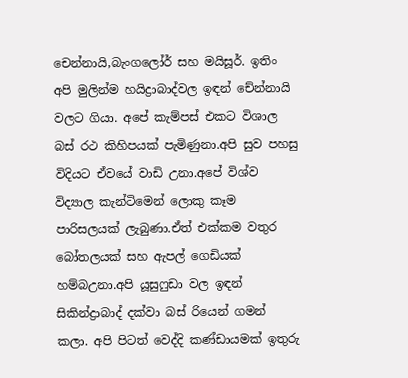චෙන්නායි,බැංගලෝර් සහ මයිසූර්. ඉතිං අපි මුලින්ම හයිද්‍රාබාද්වල ඉඳන් චේන්නායි වලට ගියා. අපේ කැම්පස් එකට විශාල බස් රථ කිහිපයක් පැමිණුනා.අපි සුව පහසු විදියට ඒවයේ වාඩි උනා.අපේ විශ්ව විද්‍යාල කැන්ටිමෙන් ලොකු කෑම පාරිසලයක් ලැබුණා.ඒත් එක්කම වතුර බෝතලයක් සහ ඇපල් ගෙඩියක් හම්බඋනා.අපි යූසුෆුඩා වල ඉඳන් සිකින්ද්‍රාබාද් දක්වා බස් රියෙන් ගමන් කලා. අපි පිටත් වෙද්දි කණ්ඩායමක් ඉතුරු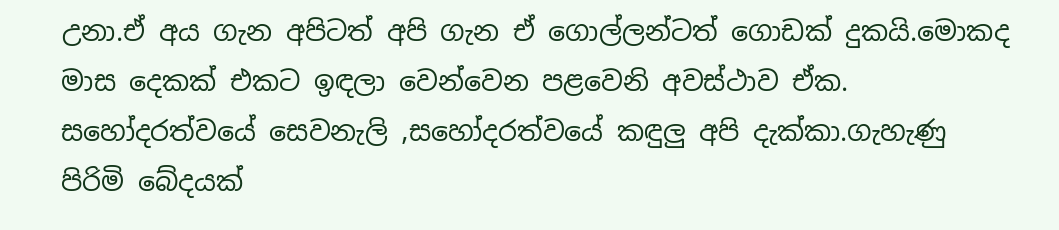උනා.ඒ අය ගැන අපිටත් අපි ගැන ඒ ගොල්ලන්ටත් ගොඩක් දුකයි.මොකද මාස දෙකක් එකට ඉඳලා වෙන්වෙන පළවෙනි අවස්ථාව ඒක. සහෝදරත්වයේ සෙවනැලි ,සහෝදරත්වයේ කඳුලු අපි දැක්කා.ගැහැණු පිරිමි බේදයක්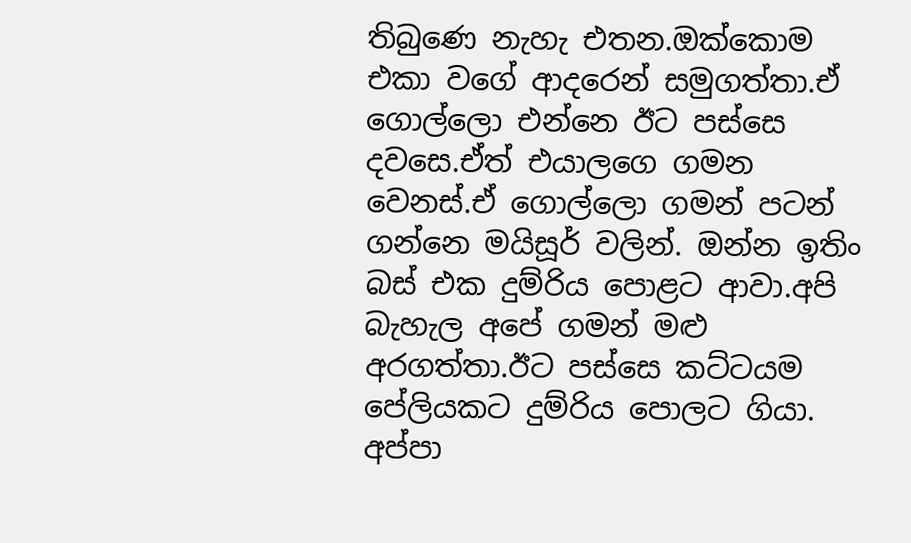තිබුණෙ නැහැ එතන.ඔක්කොම එකා වගේ ආදරෙන් සමුගත්තා.ඒ ගොල්ලො එන්නෙ ඊට පස්සෙ දවසෙ.ඒත් එයාලගෙ ගමන වෙනස්.ඒ ගොල්ලො ගමන් පටන් ගන්නෙ මයිසූර් වලින්. ඔන්න ඉතිං බස් එක දුම්රිය පොළට ආවා.අපි බැහැල අපේ ගමන් මළු අරගත්තා.ඊට පස්සෙ කට්ටයම පේලියකට දුම්රිය පොලට ගියා. අප්පා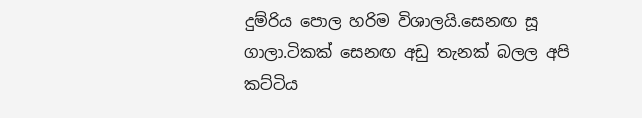දුම්රිය පොල හරිම විශාලයි.සෙනඟ සූ ගාලා.ටිකක් සෙනඟ අඩු තැනක් බලල අපි කට්ටිය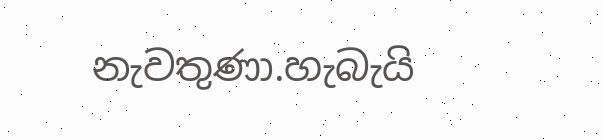නැවතුණා.හැබැයි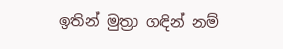ඉතින් මුත්‍රා ගඳින් නම්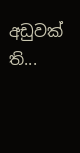අඩුවක් ති...